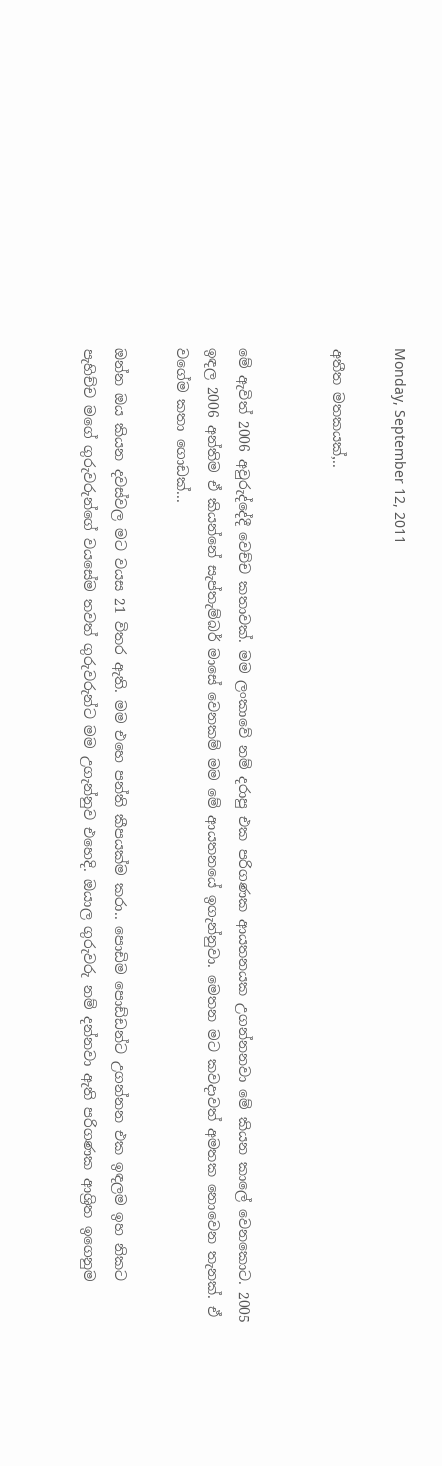Monday, September 12, 2011

අතීත මතකයක්,..


මේ ඇවිත් 2006 අවුරුද්දේදී වෙච්ච කතාවක්. මම ලංකාවේ නම් දරාපු එක පරිගණක ආයතනයක උගන්නනවා මේ කියන කාලේ වෙනකොට. 2005 ඉඳල 2006 අන්තිම ඒ කියන්නේ සැප්තැම්බර් මාසේ වෙනකම් මම මේ ආයතනයේ ඉගැන්නුවා. මෙතන මට කවදාවත් අමතක නොවෙන තැනක්. ඒ වගේම කතා ගොඩක්...

ඔන්න ඔය කියන දවස්වල මට වයස 21 විතර ඇති. මම එහෙ පන්ති කීපයක්ම කරා.. පොඩිම පොඩ්ඩන්ට උගන්නන එක ඉඳලම ඉහ නිකට පැහිච්ච මගේ ගුරුවරුන්ගේ වයසේම තවත් ගුරුවරුන්ට මම උගැන්නුව එහෙදි. ඔයාල ගුරුවරු නම් දන්නවා ඇති පරිගණක ආශ්‍රිත ඉගෙනුම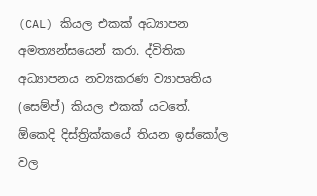(CAL) කියල එකක් අධ්‍යාපන අමත්‍යන්සයෙන් කරා. ද්විතික අධ්‍යාපනය නව්‍යකරණ ව්‍යාපෘතිය (සෙම්ප්) කියල එකක් යටතේ. ඕකෙදි දිස්ත්‍රික්කයේ තියන ඉස්කෝල වල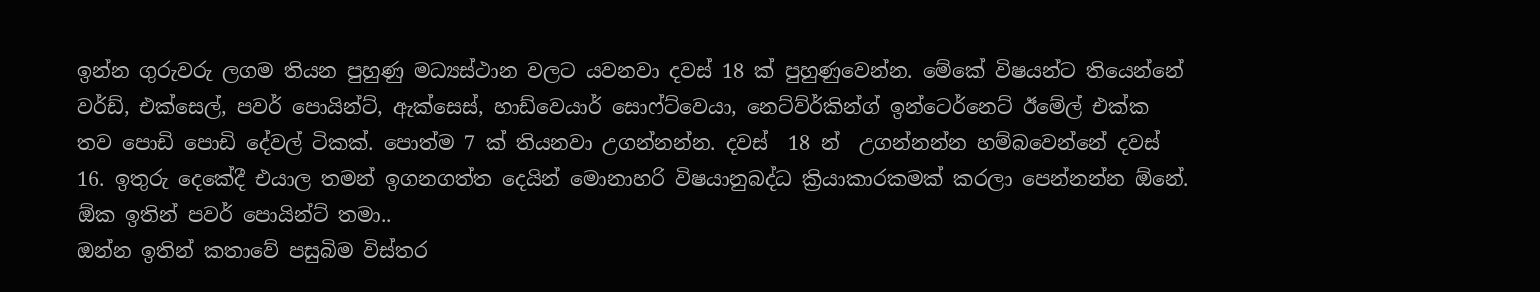ඉන්න ගුරුවරු ලගම තියන පුහුණු මධ්‍යස්ථාන වලට යවනවා දවස් 18 ක් පුහුණුවෙන්න. මේකේ විෂයන්ට තියෙන්නේ වර්ඩ්, එක්සෙල්, පවර් පොයින්ට්, ඇක්සෙස්, හාඩ්වෙයාර් සොෆ්ට්වෙයා, නෙට්ව්ර්කින්ග් ඉන්ටෙර්නෙට් ඊමේල් එක්ක තව පොඩි පොඩි දේවල් ටිකක්. පොත්ම 7 ක් තියනවා උගන්නන්න. දවස්  18 න්  උගන්නන්න හම්බවෙන්නේ දවස් 16. ඉතුරු දෙකේදී එයාල තමන් ඉගනගත්ත දෙයින් මොනාහරි විෂයානුබද්ධ ක්‍රියාකාරකමක් කරලා පෙන්නන්න ඕනේ. ඕක ඉතින් පවර් පොයින්ට් තමා..
ඔන්න ඉතින් කතාවේ පසුබිම විස්තර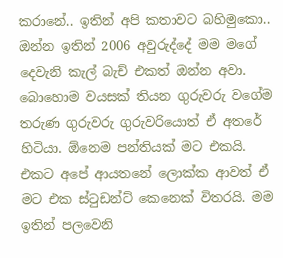කරානේ.. ඉතින් අපි කතාවට බහිමුකො.. ඔන්න ඉතින් 2006 අවුරුද්දේ මම මගේ දෙවැනි කැල් බැච් එකත් ඔන්න අවා. බොහොම වයසක් තියන ගුරුවරු වගේම තරුණ ගුරුවරු ගුරුවරියොත් ඒ අතරේ හිටියා. ඕනෙම පන්තියක් මට එකයි. එකට අපේ ආයතනේ ලොක්ක ආවත් ඒ මට එක ස්ටුඩන්ට් කෙනෙක් විතරයි. මම ඉතින් පලවෙනි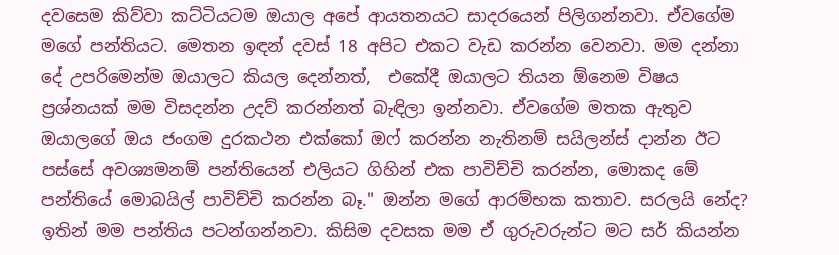දවසෙම කිව්වා කට්ටියටම ඔයාල අපේ ආයතනයට සාදරයෙන් පිලිගන්නවා. ඒවගේම මගේ පන්තියට. මෙතන ඉඳන් දවස් 18 අපිට එකට වැඩ කරන්න වෙනවා. මම දන්නා දේ උපරිමෙන්ම ඔයාලට කියල දෙන්නත්,  එකේදී ඔයාලට තියන ඕනෙම විෂය ප්‍රශ්නයක් මම විසදන්න උදව් කරන්නත් බැඳිලා ඉන්නවා. ඒවගේම මතක ඇතුව ඔයාලගේ ඔය ජංගම දුරකථන එක්කෝ ඔෆ් කරන්න නැතිනම් සයිලන්ස් දාන්න ඊට පස්සේ අවශ්‍යමනම් පන්තියෙන් එලියට ගිහින් එක පාවිච්චි කරන්න, මොකද මේ පන්තියේ මොබයිල් පාවිච්චි කරන්න බෑ." ඔන්න මගේ ආරම්භක කතාව. සරලයි නේද?
ඉතින් මම පන්තිය පටන්ගන්නවා. කිසිම දවසක මම ඒ ගුරුවරුන්ට මට සර් කියන්න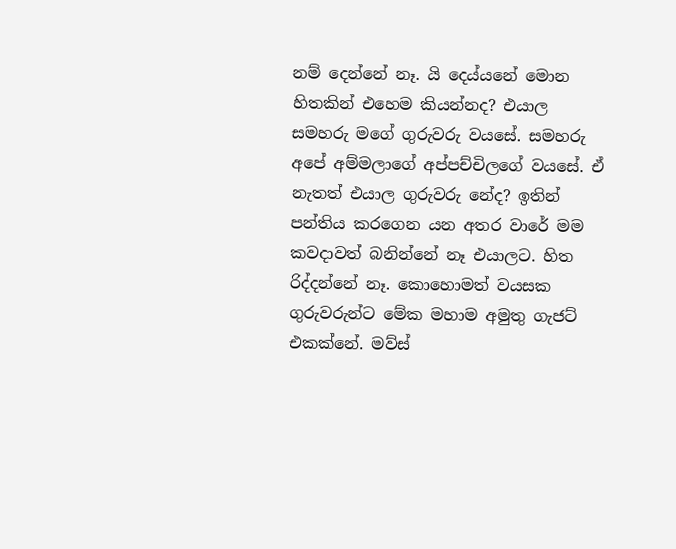නම් දෙන්නේ නෑ. යි දෙය්යනේ මොන හිතකින් එහෙම කියන්නද? එයාල සමහරු මගේ ගුරුවරු වයසේ. සමහරු අපේ අම්මලාගේ අප්පච්චිලගේ වයසේ. ඒ නැතත් එයාල ගුරුවරු නේද? ඉතින් පන්තිය කරගෙන යන අතර වාරේ මම කවදාවත් බනින්නේ නෑ එයාලට. හිත රිද්දන්නේ නෑ. කොහොමත් වයසක ගුරුවරුන්ට මේක මහාම අමුතු ගැජට් එකක්නේ. මව්ස්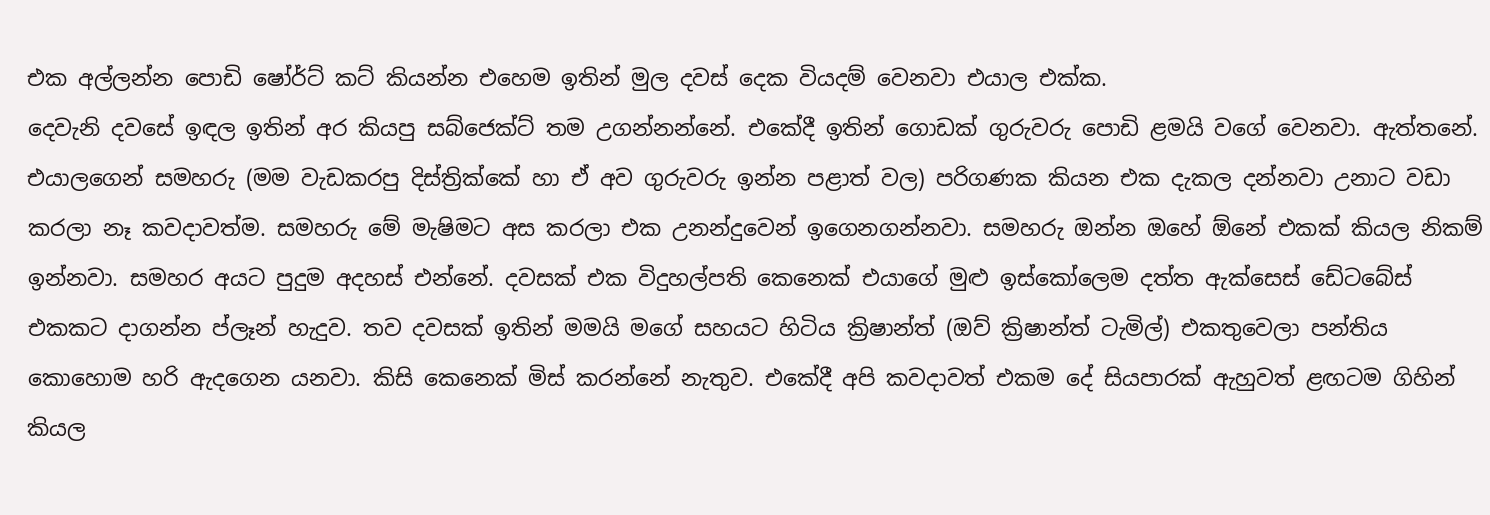එක අල්ලන්න පොඩි ෂෝර්ට් කට් කියන්න එහෙම ඉතින් මුල දවස් දෙක වියදම් වෙනවා එයාල එක්ක.
දෙවැනි දවසේ ඉඳල ඉතින් අර කියපු සබ්ජෙක්ට් තම උගන්නන්නේ. එකේදී ඉතින් ගොඩක් ගුරුවරු පොඩි ළමයි වගේ වෙනවා. ඇත්තනේ. එයාලගෙන් සමහරු (මම වැඩකරපු දිස්ත්‍රික්කේ හා ඒ අව ගුරුවරු ඉන්න පළාත් වල) පරිගණක කියන එක දැකල දන්නවා උනාට වඩා කරලා නෑ කවදාවත්ම. සමහරු මේ මැෂිමට අස කරලා එක උනන්දුවෙන් ඉගෙනගන්නවා. සමහරු ඔන්න ඔහේ ඕනේ එකක් කියල නිකම් ඉන්නවා. සමහර අයට පුදුම අදහස් එන්නේ. දවසක් එක විදුහල්පති කෙනෙක් එයාගේ මුළු ඉස්කෝලෙම දත්ත ඇක්සෙස් ඩේටබේස් එකකට දාගන්න ප්ලෑන් හැදුව. තව දවසක් ඉතින් මමයි මගේ සහයට හිටිය ක්‍රිෂාන්ත් (ඔව් ක්‍රිෂාන්ත් ටැමිල්) එකතුවෙලා පන්තිය කොහොම හරි ඇදගෙන යනවා. කිසි කෙනෙක් මිස් කරන්නේ නැතුව. එකේදී අපි කවදාවත් එකම දේ සියපාරක් ඇහුවත් ළඟටම ගිහින් කියල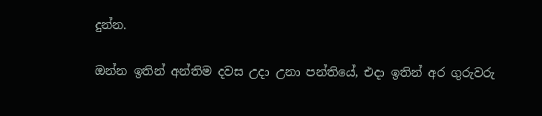දුන්න.

ඔන්න ඉතින් අන්තිම දවස උදා උනා පන්තියේ, එදා ඉතින් අර ගුරුවරු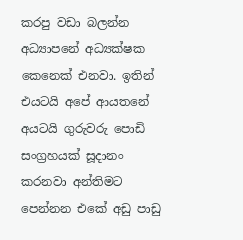කරපු වඩා බලන්න අධ්‍යාපනේ අධ්‍යක්ෂක කෙනෙක් එනවා. ඉතින් එයටයි අපේ ආයතනේ අයටයි ගුරුවරු පොඩි සංග්‍රහයක් සූදානං කරනවා අන්තිමට පෙන්නන එකේ අඩු පාඩු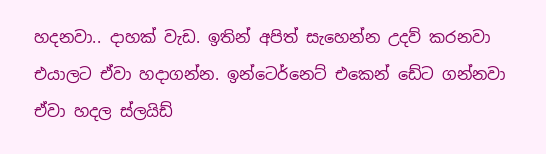හදනවා.. දාහක් වැඩ. ඉතින් අපිත් සැහෙන්න උදව් කරනවා එයාලට ඒවා හදාගන්න. ඉන්ටෙර්නෙට් එකෙන් ඩේට ගන්නවා ඒවා හදල ස්ලයිඩ්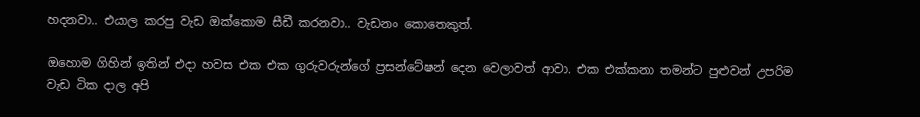හදනවා.. එයාල කරපු වැඩ ඔක්කොම සීඩී කරනවා.. වැඩනං කොතෙකුත්.

ඔහොම ගිහින් ඉතින් එදා හවස එක එක ගුරුවරුන්ගේ ප්‍රසන්ටේෂන් දෙන වෙලාවත් ආවා. එක එක්කනා තමන්ට පුළුවන් උපරිම වැඩ ටික දාල අපි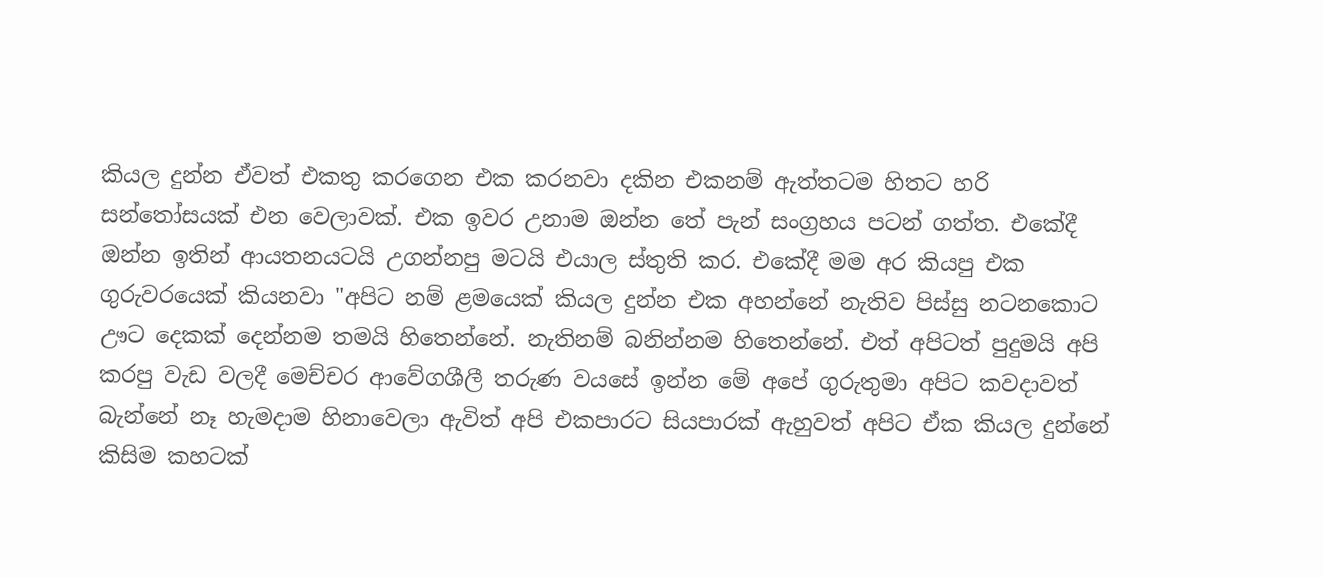කියල දුන්න ඒවත් එකතු කරගෙන එක කරනවා දකින එකනම් ඇත්තටම හිතට හරි සන්තෝසයක් එන වෙලාවක්. එක ඉවර උනාම ඔන්න තේ පැන් සංග්‍රහය පටන් ගත්ත. එකේදී ඔන්න ඉතින් ආයතනයටයි උගන්නපු මටයි එයාල ස්තුති කර. එකේදී මම අර කියපු එක ගුරුවරයෙක් කියනවා "අපිට නම් ළමයෙක් කියල දුන්න එක අහන්නේ නැතිව පිස්සු නටනකොට ඌට දෙකක් දෙන්නම තමයි හිතෙන්නේ. නැතිනම් බනින්නම හිතෙන්නේ. එත් අපිටත් පුදුමයි අපි කරපු වැඩ වලදී මෙච්චර ආවේගශීලී තරුණ වයසේ ඉන්න මේ අපේ ගුරුතුමා අපිට කවදාවත් බැන්නේ නෑ හැමදාම හිනාවෙලා ඇවිත් අපි එකපාරට සියපාරක් ඇහුවත් අපිට ඒක කියල දුන්නේ කිසිම කහටක්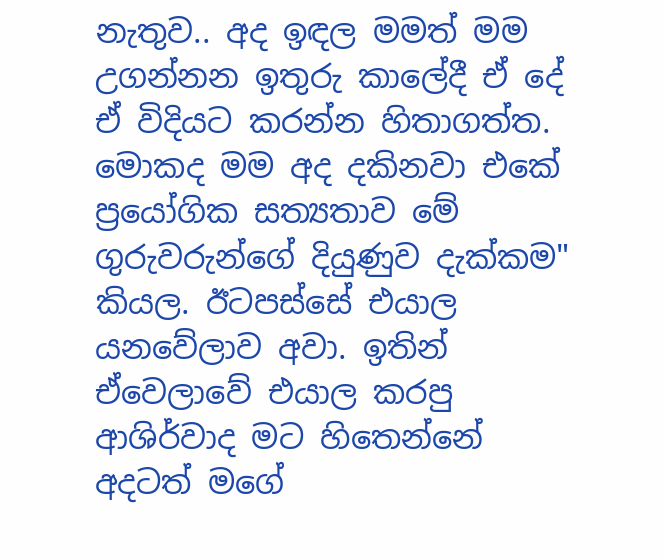නැතුව.. අද ඉඳල මමත් මම උගන්නන ඉතුරු කාලේදී ඒ දේ ඒ විදියට කරන්න හිතාගත්ත. මොකද මම අද දකිනවා එකේ ප්‍රයෝගික සත්‍යතාව මේ ගුරුවරුන්ගේ දියුණුව දැක්කම" කියල. ඊටපස්සේ එයාල යනවේලාව අවා. ඉතින් ඒවෙලාවේ එයාල කරපු ආශිර්වාද මට හිතෙන්නේ අදටත් මගේ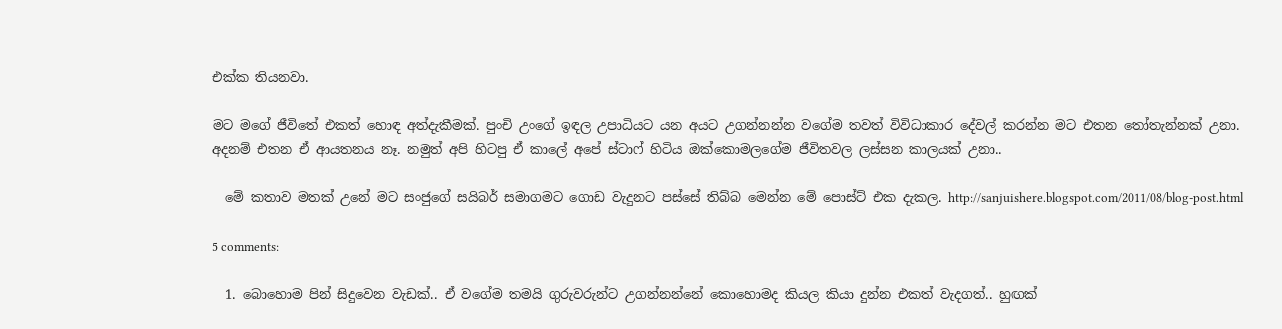එක්ක තියනවා.

මට මගේ ජීවිතේ එකත් හොඳ අත්දැකීමක්. පුංචි උංගේ ඉඳල උපාධියට යන අයට උගන්නන්න වගේම තවත් විවිධාකාර දේවල් කරන්න මට එතන තෝතැන්නක් උනා. අදනම් එතන ඒ ආයතනය නෑ. නමුත් අපි හිටපු ඒ කාලේ අපේ ස්ටාෆ් හිටිය ඔක්කොමලගේම ජීවිතවල ලස්සන කාලයක් උනා..

  මේ කතාව මතක් උනේ මට සංජුගේ සයිබර් සමාගමට ගොඩ වැදුනට පස්සේ තිබ්බ මෙන්න මේ පොස්ට් එක දැකල. http://sanjuishere.blogspot.com/2011/08/blog-post.html

5 comments:

  1. බොහොම පින් සිදුවෙන වැඩක්.. ඒ වගේම තමයි ගුරුවරුන්ට උගන්නන්නේ කොහොමද කියල කියා දුන්න එකත් වැදගත්.. හුඟක්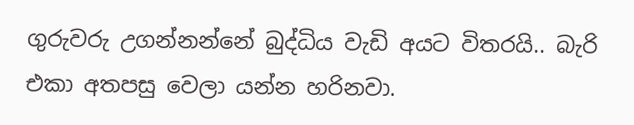ගුරුවරු උගන්නන්නේ බුද්ධිය වැඩි අයට විතරයි.. බැරි එකා අතපසු වෙලා යන්න හරිනවා.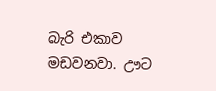බැරි එකාව මඩවනවා. ඌට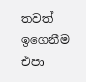තවත් ඉගෙනීම එපා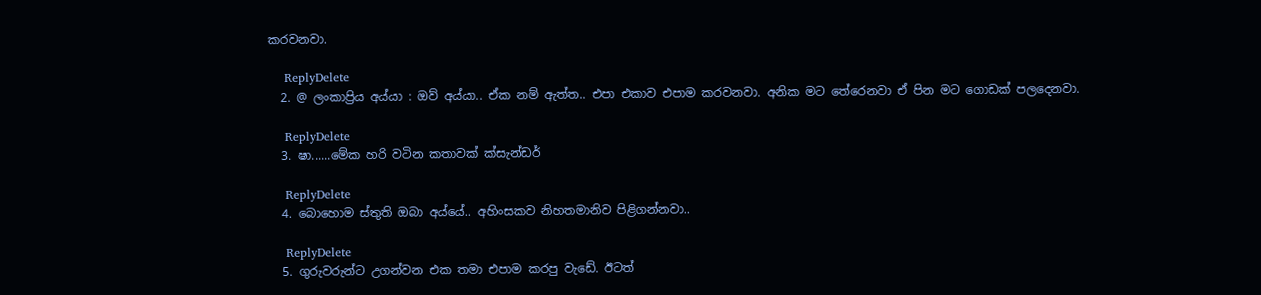කරවනවා.

    ReplyDelete
  2. @ ලංකාප්‍රිය අය්යා : ඔව් අය්යා.. ඒක නම් ඇත්ත.. එපා එකාව එපාම කරවනවා. අනික මට තේරෙනවා ඒ පින මට ගොඩක් පලදෙනවා.

    ReplyDelete
  3. ෂා......මේක හරි වටින කතාවක් ක්සැන්ඩර්

    ReplyDelete
  4. බොහොම ස්තුති ඔබා අය්යේ.. අහිංසකව නිහතමානිව පිළිගන්නවා..

    ReplyDelete
  5. ගුරුවරුන්ට උගන්වන එක තමා එපාම කරපු වැඩේ. ඊටත්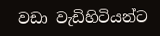වඩා වැඩිහිටියන්ට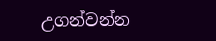උගන්වන්න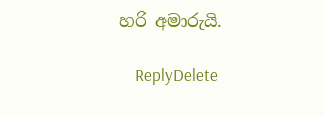හරි අමාරුයි.

    ReplyDelete